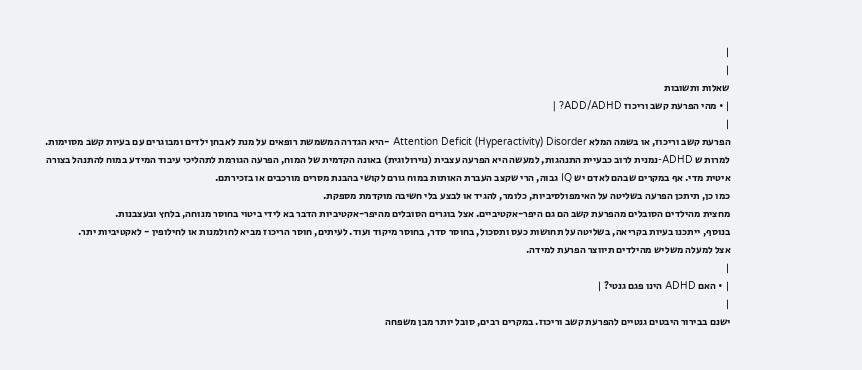|
|
שאלות ותשובות
| • מהי הפרעת קשב וריכוז ADD/ADHD? |
|
הפרעת קשב וריכוז, או בשמה המלא Attention Deficit (Hyperactivity) Disorder -היא הגדרה המשמשת רופאים על מנת לאבחן ילדים ומבוגרים עם בעיות קשב מסוימות.
למרות ש ADHD-נמנית לרוב כבעיית התנהגות, למעשה היא הפרעה עצבית (נוירולוגית) באונה הקדמית של המוח, הפרעה הגורמת לתהליכי עיבוד המידע במוח להתנהל בצורה איטית מדי. אף במקרים שבהם לאדם יש IQ גבוה, הרי שקצב העברת האותות במוח גורם לקושי בהבנת מסרים מורכבים או בזכירתם.
כמו כן, תיתכן הפרעה בשליטה על האימפולסיביות, כלומר, להגיד או לבצע בלי חשיבה מוקדמת מספקת.
מחצית מהילדים הסובלים מהפרעת קשב הם גם היפר-אקטיביים. אצל בוגרים הסובלים מהיפר-אקטיביות הדבר בא לידי ביטוי בחוסר מנוחה, בלחץ ובעצבנות.
בנוסף, ייתכנו בעיות בקריאה, בשליטה על תחושות כעס ותסכול, בחוסר סדר, בחוסר מיקוד ועוד. לעיתים, חוסר הריכוז מביא לחולמנות או לחילופין - לאקטיביות יתר.
אצל למעלה משליש מהילדים תיווצר הפרעת למידה.
|
| • האם ADHD הינו פגם גנטי? |
|
ישנם בבירור היבטים גנטיים להפרעת קשב וריכוז. במקרים רבים, סובל יותר מבן משפחה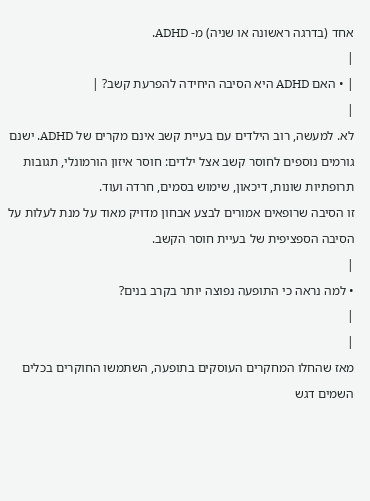אחד (בדרגה ראשונה או שניה) מ- ADHD.
|
| • האם ADHD היא הסיבה היחידה להפרעת קשב? |
|
לא. למעשה, רוב הילדים עם בעיית קשב אינם מקרים של ADHD. ישנם גורמים נוספים לחוסר קשב אצל ילדים: חוסר איזון הורמונלי, תגובות תרופתיות שונות, דיכאון, שימוש בסמים, חרדה ועוד.
זו הסיבה שרופאים אמורים לבצע אבחון מדויק מאוד על מנת לעלות על הסיבה הספציפית של בעיית חוסר הקשב.
|
• למה נראה כי התופעה נפוצה יותר בקרב בנים?
|
|
מאז שהחלו המחקרים העוסקים בתופעה, השתמשו החוקרים בכלים השמים דגש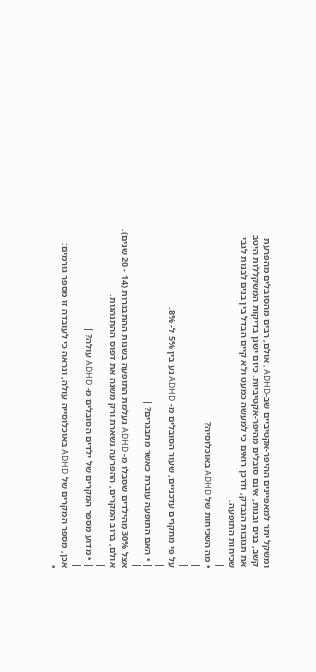ומשקל יתר למאפיינים ההיפר-אקטיביים שב-ADHD , אולם, רבים מהסובלים מהפרעת קשב, בנים ובנות, אינם סובלים מהיפר-אקטיביות. כיום ישנן בדיקות המשקללות היטב את תגובות הנבדק, ודרכן רואים כי למעשה כמעט ולא קיים הבדל בין בנים לבנות לגבי שכיחות התופעה.
|
• מה השכיחות של ADHD באוכלוסיה?
|
|
על פי מחקרים עדכניים, שעור הסובלים מ- ADHD נע בין 5% ל- 8%.
|
| • האם התופעה עוברת כאשר מתבגרים? |
|
אצל 30% מהילדים שסבלו מ- ADHD נעלמת התופעה בשנות ההתבגרות (14 - 20 שנים). אולם, ברוב המקרים, ההפרעה נשארת ורק משנה את דפוס ההתנהגות.
|
| • מדוע מספר המקרים של ילדים הסובלים מ- ADHD עולה? |
|
אכן, מספר המקרים של ADHD באוכלוסייה עולה, ונראה כי לעובדה זו מספר גורמים:
•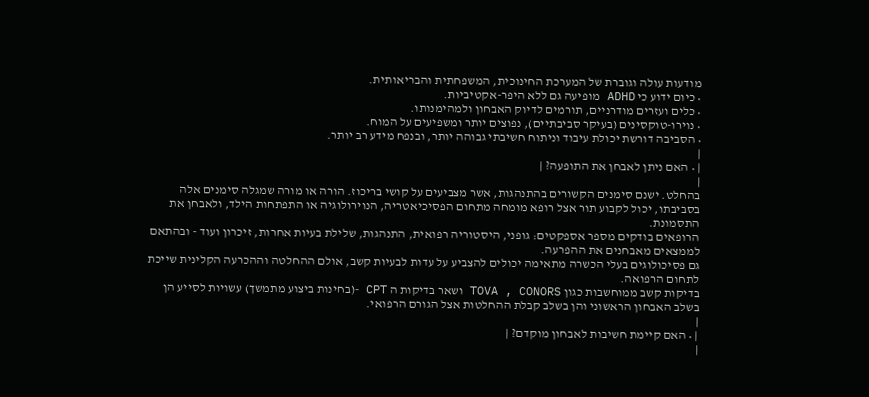מודעות עולה וגוברת של המערכת החינוכית, המשפחתית והבריאותית.
• כיום ידוע כי ADHD מופיעה גם ללא היפר-אקטיביות.
• כלים ועזרים מודרניים, תורמים לדיוק האבחון ולמהימנותו.
• נוירו-טוקסינים (בעיקר סביבתיים), נפוצים יותר ומשפיעים על המוח.
• הסביבה דורשת יכולת עיבוד וניתוח חשיבתי גבוהה יותר, ובנפח מידע רב יותר.
|
| • האם ניתן לאבחן את התופעה? |
|
בהחלט. ישנם סימנים הקשורים בהתנהגות, אשר מצביעים על קושי בריכוז. הורה או מורה שמגלה סימנים אלה בסביבתו, יכול לקבוע תור אצל רופא מומחה מתחום הפסיכיאטריה, הנוירולוגיה או התפתחות הילד, ולאבחן את התסמונת.
הרופאים בודקים מספר אספקטים: גופני, היסטוריה רפואית, התנהגות, שלילת בעיות אחרות, זיכרון ועוד - ובהתאם לממצאים מאבחנים את ההפרעה.
גם פסיכולוגים בעלי הכשרה מתאימה יכולים להצביע על עדות לבעיות קשב, אולם ההחלטה וההכרעה הקלינית שייכת לתחום הרפואה.
בדיקות קשב ממוחשבות כגון TOVA , CONORS ושאר בדיקות ה CPT -(בחינות ביצוע מתמשך) עשויות לסייע הן בשלב האבחון הראשוני והן בשלב קבלת ההחלטות אצל הגורם הרפואי.
|
| • האם קיימת חשיבות לאבחון מוקדם? |
|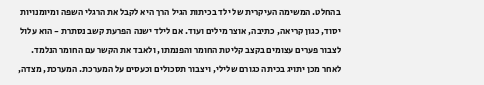בהחלט. המשימה העיקרית של ילד בכיתות הגיל הרך היא לקבל את הרגלי השפה ומיומנויות יסוד, כגון קריאה, כתיבה, אוצר מילים ועוד. אם לילד ישנה הפרעת קשב נסתרת - הוא עלול לצבור פערים עצומים בקצב קליטת החומר והפנמתו, ולאבד את הקשר עם החומר הנלמד. לאחר מכן יתויג בכיתה כגורם שלילי, ויצבור תסכולים וכעסים על המערכת. המערכת, מצדה,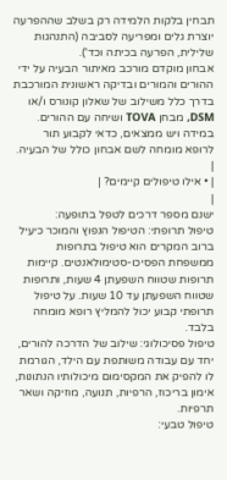תבחין בלקות הלמידה רק בשלב שההפרעה יוצרת גלים ומפריעה לסביבה (התנהגות שלילית, הפרעה בכיתה וכד').
אבחון מוקדם מורכב מאיתור הבעיה על ידי ההורים והמורים ובדיקה ראשונית המורכבת בדרך כלל משילוב של שאלון קונורס ו/או DSM, מבחן TOVA ושיחה עם ההורים. במידה ויש ממצאים, כדאי לקבוע תור לרופא מומחה לשם אבחון כולל של הבעיה.
|
| • אילו טיפולים קיימים? |
|
ישנם מספר דרכים לטפל בתופעה:
טיפול תרופתי: הטיפול הנפוץ והמוכר כיעיל ברוב המקרים הוא טיפול בתרופות ממשפחת הפסיכו-סטימולאנטים. קיימות תרופות שטווח השפעתן 4 שעות, ותרופות שטווח השפעתן עד 10 שעות. על טיפול תרופתי קבוע יכול להמליץ רופא מומחה בלבד.
טיפול פסיכולוגי: שילוב של הדרכה להורים, יחד עם עבודה משותפת עם הילד, הגורמת לו להפיק את המקסימום מיכולותיו הנתונות, אימון בריכוז, הרפיות, תנועה, מוזיקה ושאר תרפיות.
טיפול טבעי: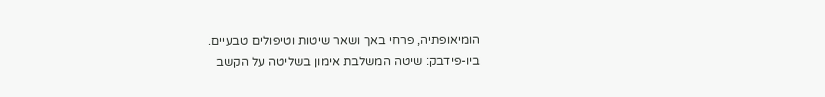הומיאופתיה, פרחי באך ושאר שיטות וטיפולים טבעיים.
ביו-פידבק: שיטה המשלבת אימון בשליטה על הקשב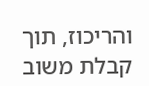והריכוז, תוך קבלת משוב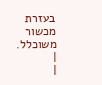בעזרת מכשור משוכלל.
|
|